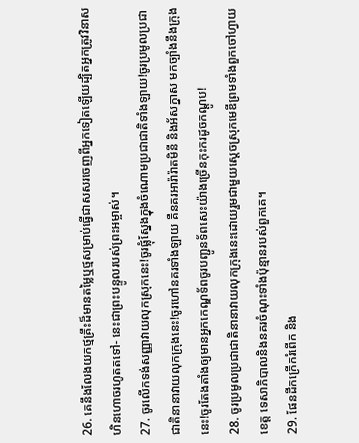26. គេនឹងលែងយកថ្មគ្រឹះដ៏មានតម្លៃឬថ្មសម្រាប់ធ្វើជាសសរចេញពីអ្នកទៀតឡើយដ្បិតអ្នកត្រូវវិនាសហិនហោចរហូតតទៅ- នេះជាព្រះបន្ទូលរបស់ព្រះអម្ចាស់។
27. ចូរលើកទង់សញ្ញាវាយលុកស្រុកនេះ!ចូរផ្លុំស្នែងក្នុងចំណោមប្រជាជាតិទាំងឡាយ!ចូរប្រមូលប្រជាជាតិនានាវាយលុកក្រុងនេះ!ចូរហៅនគរទាំងឡាយ គឺនគរអារ៉ារ៉ាតមិនី និងអ័សក្នាស មកច្បាំងនឹងក្រុងនេះ!ចូរតែងតាំងឲ្យមានអ្នកកេណ្ឌទ័ពចូរបញ្ជូនទ័ពសេះយ៉ាងច្រើនកុះករដូចកណ្ដូប!
28. ចូរប្រមូលប្រជាជាតិនានាវាយលុកក្រុងនេះដោយរួមជាមួយស្ដេចស្រុកមេឌីព្រមទាំងពួកចៅហ្វាយខេត្ត ទេសាភិបាលនិងនគរចំណុះទាំងប៉ុន្មានរបស់ពួកគេ។
29. ផែនដីកក្រើករំពើក និង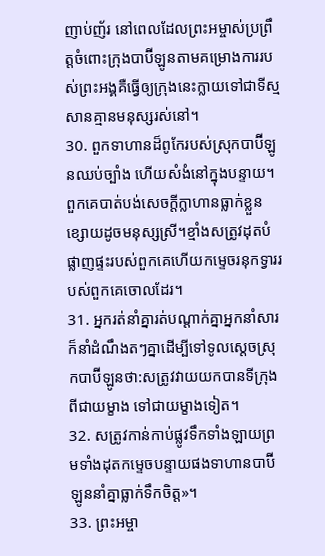ញាប់ញ័រ នៅពេលដែលព្រះអម្ចាស់ប្រព្រឹត្តចំពោះក្រុងបាប៊ីឡូនតាមគម្រោងការរបស់ព្រះអង្គគឺធ្វើឲ្យក្រុងនេះក្លាយទៅជាទីស្មសានគ្មានមនុស្សរស់នៅ។
30. ពួកទាហានដ៏ពូកែរបស់ស្រុកបាប៊ីឡូនឈប់ច្បាំង ហើយសំងំនៅក្នុងបន្ទាយ។ពួកគេបាត់បង់សេចក្ដីក្លាហានធ្លាក់ខ្លួនខ្សោយដូចមនុស្សស្រី។ខ្មាំងសត្រូវដុតបំផ្លាញផ្ទះរបស់ពួកគេហើយកម្ទេចរនុកទ្វាររបស់ពួកគេចោលដែរ។
31. អ្នករត់នាំគ្នារត់បណ្ដាក់គ្នាអ្នកនាំសារក៏នាំដំណឹងតៗគ្នាដើម្បីទៅទូលស្ដេចស្រុកបាប៊ីឡូនថា:សត្រូវវាយយកបានទីក្រុងពីជាយម្ខាង ទៅជាយម្ខាងទៀត។
32. សត្រូវកាន់កាប់ផ្លូវទឹកទាំងឡាយព្រមទាំងដុតកម្ទេចបន្ទាយផងទាហានបាប៊ីឡូននាំគ្នាធ្លាក់ទឹកចិត្ត»។
33. ព្រះអម្ចា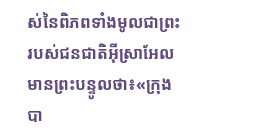ស់នៃពិភពទាំងមូលជាព្រះរបស់ជនជាតិអ៊ីស្រាអែលមានព្រះបន្ទូលថា៖«ក្រុងបា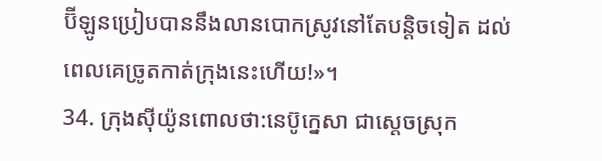ប៊ីឡូនប្រៀបបាននឹងលានបោកស្រូវនៅតែបន្តិចទៀត ដល់ពេលគេច្រូតកាត់ក្រុងនេះហើយ!»។
34. ក្រុងស៊ីយ៉ូនពោលថា:នេប៊ូក្នេសា ជាស្ដេចស្រុក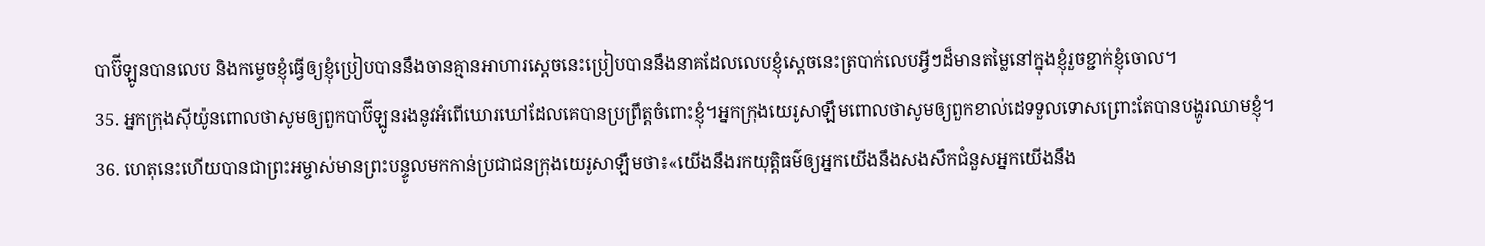បាប៊ីឡូនបានលេប និងកម្ទេចខ្ញុំធ្វើឲ្យខ្ញុំប្រៀបបាននឹងចានគ្មានអាហារស្ដេចនេះប្រៀបបាននឹងនាគដែលលេបខ្ញុំស្ដេចនេះត្របាក់លេបអ្វីៗដ៏មានតម្លៃនៅក្នុងខ្ញុំរួចខ្ជាក់ខ្ញុំចោល។
35. អ្នកក្រុងស៊ីយ៉ូនពោលថាសូមឲ្យពួកបាប៊ីឡូនរងនូវអំពើឃោរឃៅដែលគេបានប្រព្រឹត្តចំពោះខ្ញុំ។អ្នកក្រុងយេរូសាឡឹមពោលថាសូមឲ្យពួកខាល់ដេទទួលទោសព្រោះតែបានបង្ហូរឈាមខ្ញុំ។
36. ហេតុនេះហើយបានជាព្រះអម្ចាស់មានព្រះបន្ទូលមកកាន់ប្រជាជនក្រុងយេរូសាឡឹមថា៖«យើងនឹងរកយុត្តិធម៌ឲ្យអ្នកយើងនឹងសងសឹកជំនួសអ្នកយើងនឹង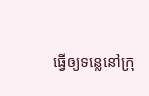ធ្វើឲ្យទន្លេនៅក្រុ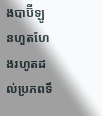ងបាប៊ីឡូនហួតហែងរហូតដល់ប្រភពទឹ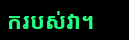ករបស់វា។